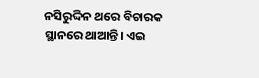ନସିରୁଦ୍ଦିନ ଥରେ ବିଚାରକ ସ୍ଥାନରେ ଥାଆନ୍ତି। ଏଇ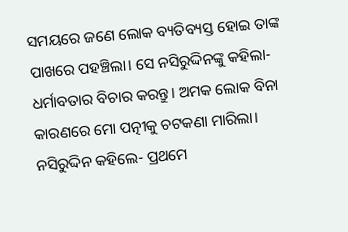ସମୟରେ ଜଣେ ଲୋକ ବ୍ୟତିବ୍ୟସ୍ତ ହୋଇ ତାଙ୍କ ପାଖରେ ପହଞ୍ଚିଲା। ସେ ନସିରୁଦ୍ଦିନଙ୍କୁ କହିଲା- ଧର୍ମାବତାର ବିଚାର କରନ୍ତୁ। ଅମକ ଲୋକ ବିନା କାରଣରେ ମୋ ପତ୍ନୀକୁ ଚଟକଣା ମାରିଲା।
ନସିରୁଦ୍ଦିନ କହିଲେ- ପ୍ରଥମେ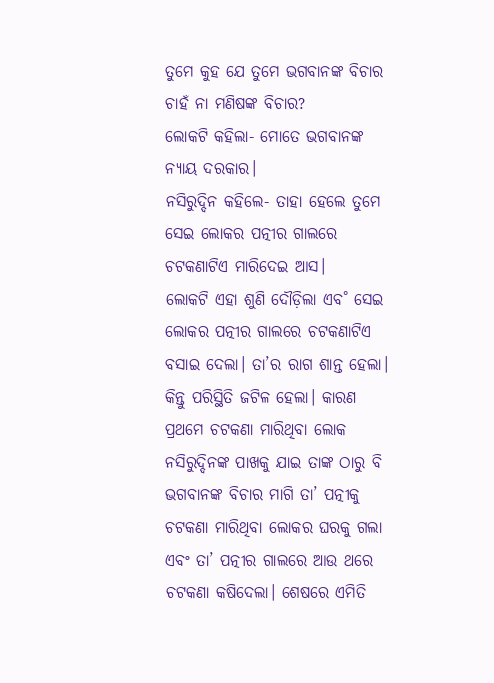ତୁମେ କୁହ ଯେ ତୁମେ ଭଗବାନଙ୍କ ବିଚାର ଚାହଁ ନା ମଣିଷଙ୍କ ବିଚାର?
ଲୋକଟି କହିଲା- ମୋତେ ଭଗବାନଙ୍କ ନ୍ୟାୟ ଦରକାର।
ନସିରୁଦ୍ଦିନ କହିଲେ- ତାହା ହେଲେ ତୁମେ ସେଇ ଲୋକର ପତ୍ନୀର ଗାଲରେ ଚଟକଣାଟିଏ ମାରିଦେଇ ଆସ।
ଲୋକଟି ଏହା ଶୁଣି ଦୌଡ଼ିଲା ଏବ˚ ସେଇ ଲୋକର ପତ୍ନୀର ଗାଲରେ ଚଟକଣାଟିଏ ବସାଇ ଦେଲା। ତା’ର ରାଗ ଶାନ୍ତ ହେଲା। କିନ୍ତୁ ପରିସ୍ଥିତି ଜଟିଳ ହେଲା। କାରଣ ପ୍ରଥମେ ଚଟକଣା ମାରିଥିବା ଲୋକ ନସିରୁଦ୍ଦିନଙ୍କ ପାଖକୁ ଯାଇ ତାଙ୍କ ଠାରୁ ବି ଭଗବାନଙ୍କ ବିଚାର ମାଗି ତା’ ପତ୍ନୀକୁ ଚଟକଣା ମାରିଥିବା ଲୋକର ଘରକୁ ଗଲା ଏବଂ ତା’ ପତ୍ନୀର ଗାଲରେ ଆଉ ଥରେ ଚଟକଣା କଷିଦେଲା। ଶେଷରେ ଏମିତି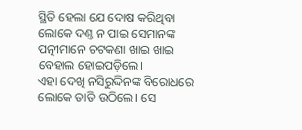ସ୍ଥିତି ହେଲା ଯେ ଦୋଷ କରିଥିବା ଲୋକେ ଦଣ୍ତ ନ ପାଇ ସେମାନଙ୍କ ପତ୍ନୀମାନେ ଚଟକଣା ଖାଇ ଖାଇ ବେହାଲ ହୋଇପଡ଼ିଲେ।
ଏହା ଦେଖି ନସିରୁଦ୍ଦିନଙ୍କ ବିରୋଧରେ ଲୋକେ ତାତି ଉଠିଲେ। ସେ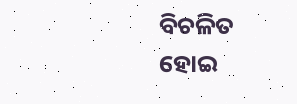ବିଚଳିତ ହୋଇ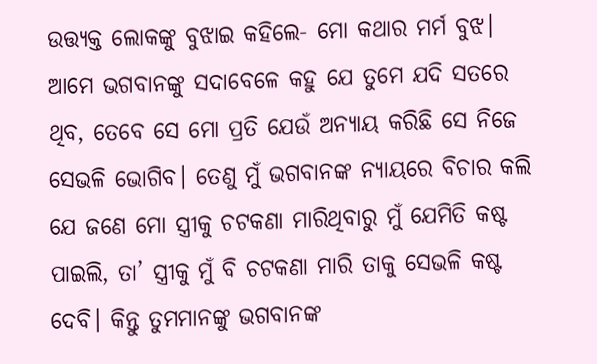ଉତ୍ତ୍ୟକ୍ତ ଲୋକଙ୍କୁ ବୁଝାଇ କହିଲେ- ମୋ କଥାର ମର୍ମ ବୁଝ। ଆମେ ଭଗବାନଙ୍କୁ ସଦାବେଳେ କହୁ ଯେ ତୁମେ ଯଦି ସତରେ ଥିବ, ତେବେ ସେ ମୋ ପ୍ରତି ଯେଉଁ ଅନ୍ୟାୟ କରିଛି ସେ ନିଜେ ସେଭଳି ଭୋଗିବ। ତେଣୁ ମୁଁ ଭଗବାନଙ୍କ ନ୍ୟାୟରେ ବିଚାର କଲି ଯେ ଜଣେ ମୋ ସ୍ତ୍ରୀକୁ ଚଟକଣା ମାରିଥିବାରୁ ମୁଁ ଯେମିତି କଷ୍ଟ ପାଇଲି, ତା’ ସ୍ତ୍ରୀକୁ ମୁଁ ବି ଚଟକଣା ମାରି ତାକୁ ସେଭଳି କଷ୍ଟ ଦେବି। କିନ୍ତୁ ତୁମମାନଙ୍କୁ ଭଗବାନଙ୍କ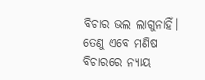ବିଚାର ଭଲ ଲାଗୁନାହିଁ। ତେଣୁ ଏବେ ମଣିଷ ବିଚାରରେ ନ୍ୟାୟ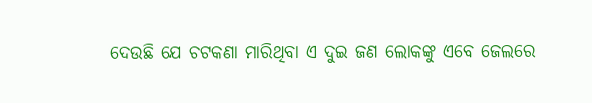ଦେଉଛି ଯେ ଚଟକଣା ମାରିଥିବା ଏ ଦୁଇ ଜଣ ଲୋକଙ୍କୁ ଏବେ ଜେଲରେ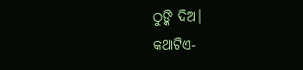ଠୁଙ୍କି ଦିଅ।
କଥାଟିଏ-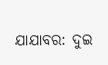ଯାଯାବର: ଦୁଇ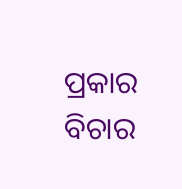ପ୍ରକାର ବିଚାର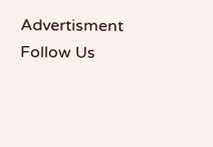Advertisment
Follow Us